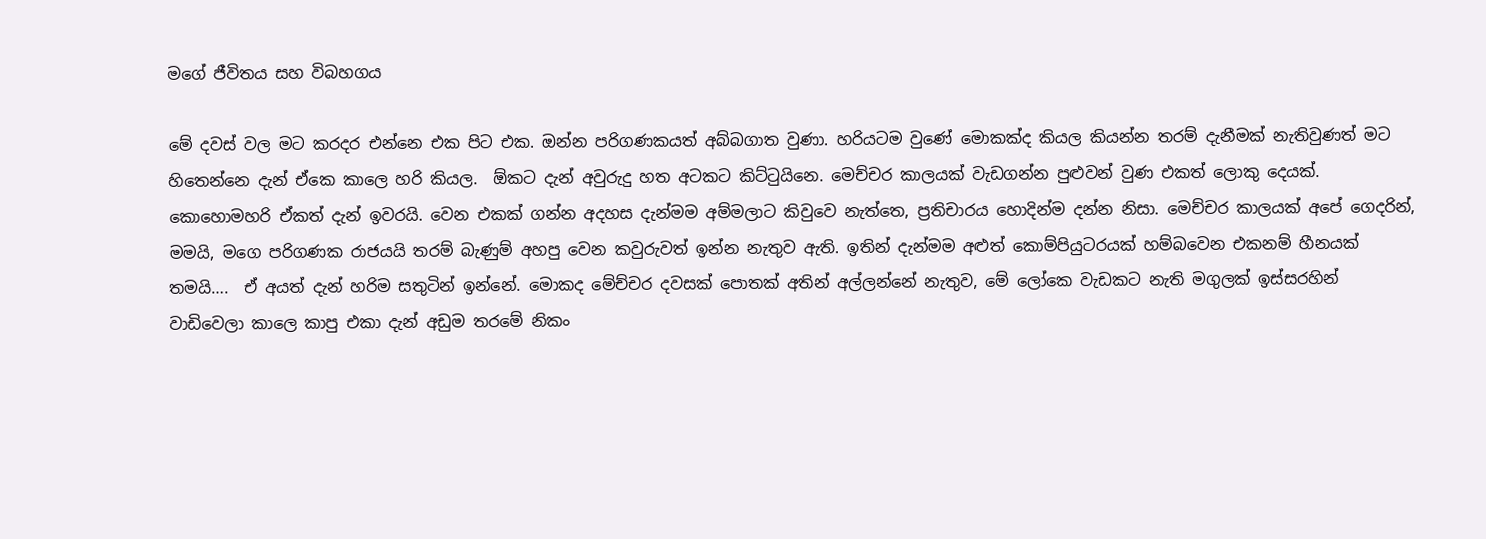මගේ ජීවිතය සහ විබහගය

මේ දවස් වල මට කරදර එන්නෙ එක පිට එක. ඔන්න පරිගණකයත් අබ්බගාත වුණා. හරියටම වුණේ මොකක්ද කියල කියන්න තරම් දැනීමක් නැතිවුණත් මට හිතෙන්නෙ දැන් ඒකෙ කාලෙ හරි කියල.  ඕකට දැන් අවුරුදු හත අටකට කිට්ටුයිනෙ. මෙච්චර කාලයක් වැඩගන්න පුළුවන් වුණ එකත් ලොකු දෙයක්. කොහොමහරි ඒකත් දැන් ඉවරයි. වෙන එකක් ‍ගන්න අදහස දැන්මම අම්මලාට කිවුවෙ නැත්තෙ, ප්‍රතිචාරය හොදින්ම දන්න නිසා. මෙච්චර කාලයක් අපේ ගෙදරින්, මමයි, මගෙ පරිගණක රාජයයි තරම් බැණුම් අහපු වෙන කවුරුවත් ඉන්න නැතුව ඇති. ඉතින් දැන්මම අළුත් කොම්පියුටරයක් හම්බවෙන එකනම් හීනයක් තමයි….  ඒ අයත් දැන් හරිම සතුටින් ඉන්නේ. මොකද මේච්චර දවසක් පොතක් අතින් අල්ලන්නේ නැතුව, මේ ලෝකෙ වැඩකට නැති මගුලක් ඉස්සරහින් වාඩිවෙලා කාලෙ කාපු එකා දැන් අඩුම තරමේ නිකං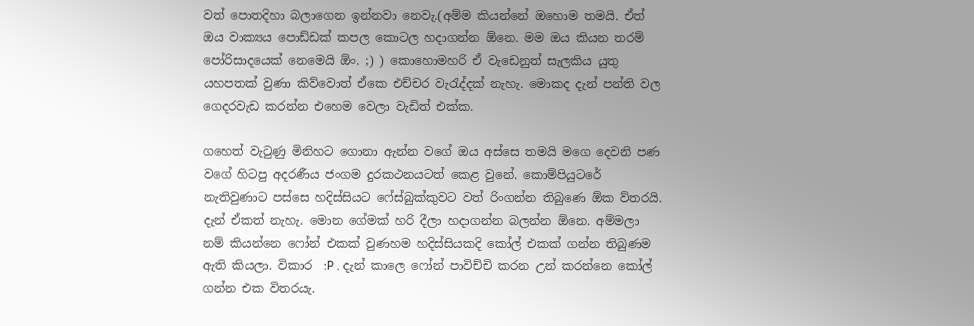වත් පොතදිහා බලාගෙන ඉන්නවා නෙවැ.(අම්ම කියන්නේ ඔහොම තමයි. ඒත් ඔය වාක්‍යය පොඩ්ඩක් කපල කොටල හදාගන්න ඕනෙ. මම ඔය කියන තරම් පෝරිසාදයෙක් නෙමෙයි ඕං. ;) ) කොහොමහරි ඒ වැඩෙනුත් සැලකිය යුතු යහපතක් වුණා කිව්වොත් ඒකෙ එච්චර වැරැද්දක් නැහැ. මොකද දැන් පන්ති වල ගෙදරවැඩ කරන්න එහෙම වෙලා වැඩිත් එක්ක.

ගහෙත් වැටුණු මිනිහට ගොනා ඇන්න වගේ ඔය අස්සෙ තමයි මගෙ දෙවනි පණ වගේ හිටපු අදරණීය ජංගම දුරකථනයටත් කෙළ වුනේ. කොම්පියුටරේ නැතිවුණාට පස්සෙ හදිස්සියට ෆේස්බුක්කුවට වත් රිංගන්න තිබුණෙ ඕක ව්තරයි. දැන් ඒකත් නැහැ. මොන ගේමක් හරි දීලා හදාගන්න බලන්න ඕනෙ. අම්මලා නම් කියන්නෙ ෆෝන් එකක් වුණහම හදිස්සියකදි කෝල් එකක් ගන්න තිබුණම ඇති කියලා. විකාර  :P . දැන් කාලෙ ෆෝන් පාවිච්චි කරන උන් කරන්නෙ කෝල් ගන්න එක විතරයැ.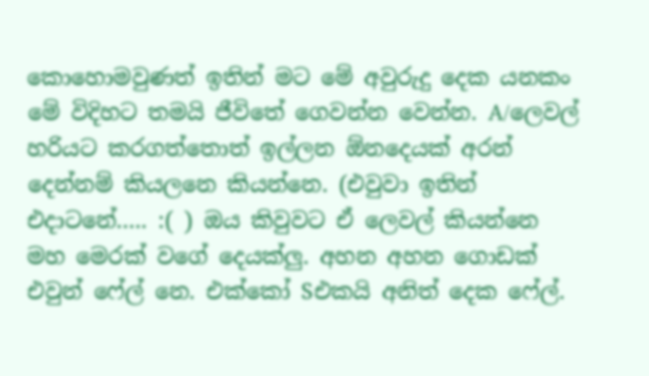කොහොමවුණත් ඉතින් මට මේ අවුරුදු දෙක යනකං මේ විදිහට තමයි ජීවිතේ ගෙවන්න වෙන්න. A/ලෙවල් හරියට කරගත්තොත් ඉල්ලන ඕනදෙයක් අරන් දෙන්නම් කියලනෙ කියන්නෙ. (එවුවා ඉතින් එදාටනේ….. :( ) ඔය කිවුවට ඒ ලෙවල් කියන්නෙ මහ මෙරක් වගේ දෙයක්ලු. අහන අහන ගොඩක් එවුන් ෆේල් නෙ. එක්කෝ Sඑකයි අනිත් දෙක ෆේල්.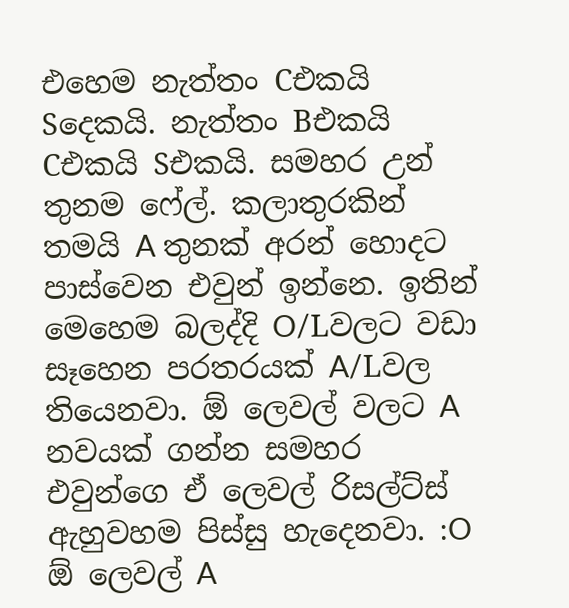එහෙම නැත්තං Cඑකයි Sදෙකයි. නැත්තං Bඑකයි Cඑකයි Sඑකයි. සමහර උන් තුනම ෆේල්. කලාතුරකින් තමයි A තුනක් අරන් හොදට පාස්වෙන එවුන් ඉන්නෙ. ඉතින් මෙහෙම බලද්දි O/Lවලට වඩා සෑහෙන පරතරයක් A/Lවල තියෙනවා. ඕ ලෙවල් වලට A නවයක් ගන්න සමහර එවුන්ගෙ ඒ ලෙවල් රිසල්ට්ස් ඇහුවහම පිස්සු හැදෙනවා. :O ඕ ලෙවල් A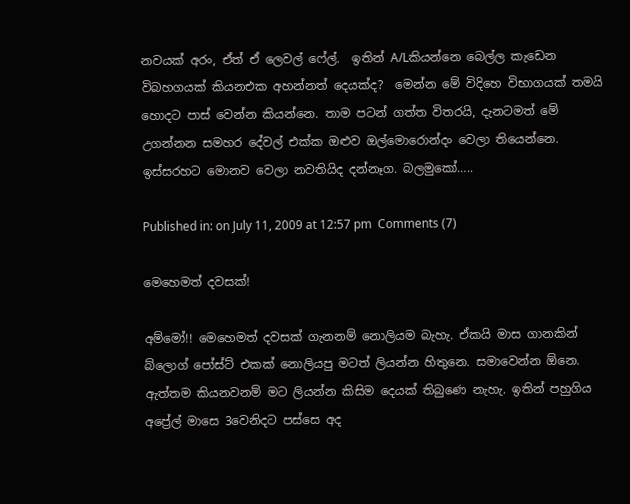නවයක් අරං, ඒත් ඒ ලෙවල් ‍ෆේල්.  ඉතින් A/Lකියන්නෙ ‍බෙල්ල කැඩෙන විබහගයක් කියනඑක අහන්නත් දෙයක්ද?  මෙන්න මේ විදිහෙ විභාගයක් තමයි හොදට පාස් වෙන්න කියන්නෙ. තාම පටන් ගත්ත විතරයි, දැනටමත් මේ උගන්නන සමහර දේවල් එක්ක ඔළුව ඔල්මොරොන්දං වෙලා තියෙන්නෙ. ඉස්සරහට මොනව වෙලා නවතියිද දන්නෑග. බලමුකෝ…..

Published in: on July 11, 2009 at 12:57 pm  Comments (7)

මෙහෙමත් දවසක්!

අම්මෝ!! මෙහෙමත් දවසක් ගැනනම් නොලියම බැහැ. ඒකයි මාස ගානකින් බ්ලොග් පෝස්ට් එකක් නොලියපු මටත් ලියන්න හිතුනෙ. සමාවෙන්න ඕනෙ.  ඇත්තම කියනවනම් මට ලියන්න කිසිම දෙයක් තිබුණෙ නැහැ. ඉතින් පහුගිය අප්‍රේල් මාසෙ 3වෙනිදට පස්සෙ අද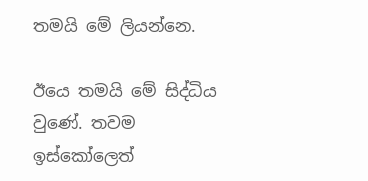තමයි මේ ලියන්නෙ.

ඊයෙ තමයි මේ සිද්ධිය වුණේ. තවම ඉස්කෝලෙත්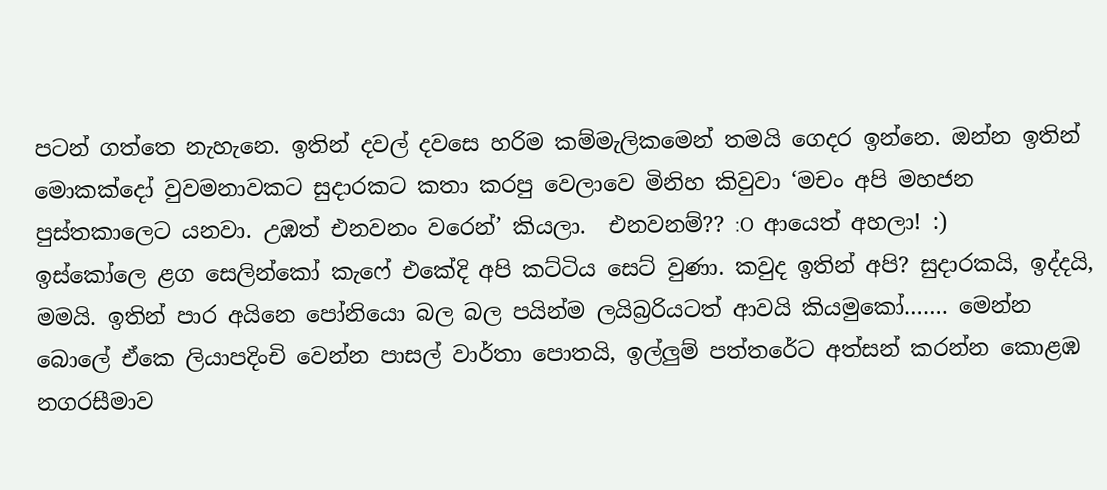පටන් ගත්තෙ නැහැනෙ. ඉතින් දවල් දවසෙ හරිම කම්මැලිකමෙන් තමයි ගෙදර ඉන්නෙ. ඔන්න ඉතින් මොකක්දෝ වුවමනාවකට සුදාරකට කතා කරපු වෙලාවෙ මිනිහ කිවුවා ‘මචං අපි මහජන පුස්තකාලෙට යනවා. උඹත් එනවනං වරෙන්’ කියලා.  එනවනම්?? :O  ආයෙත් අහලා! :)    ඉස්කෝලෙ ළග සෙලින්කෝ කැෆේ එකේදි අපි කට්ටිය සෙට් වුණා. කවුද ඉතින් අපි? සුදාරකයි, ඉද්දයි, මමයි. ඉතින් පාර අයිනෙ පෝනියො බල බල පයින්ම ලයිබ්‍රරියටත් ආවයි කියමුකෝ……. මෙන්න බොලේ ඒකෙ ලියාපදිංචි වෙන්න පාසල් වාර්තා පොතයි, ඉල්ලුම් පත්තරේට අත්සන් කරන්න කොළඹ නගරසීමාව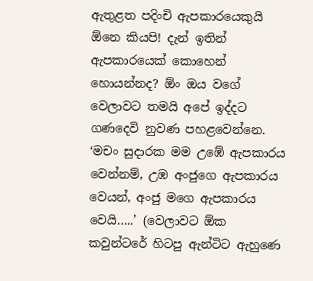ඇතුළත පදිංචි ඇපකාරයෙකුයි ඕනෙ කියපි! දැන් ඉතින් ඇපකාරයෙක් කොහෙන් හොයන්නද? ඕං ඔය වගේ වෙලාවට තමයි අපේ ඉද්දට ගණදෙවි නුවණ පහළවෙන්නෙ. ‘මචං සුදාරක මම උඹේ ඇපකාරය වෙන්නම්, උඹ අංජුගෙ ඇපකාරය වෙයන්, අංජු මගෙ ඇපකාරය වෙයි…..’ (වෙලාවට ඕක කවුන්ටරේ හිටපු ඇන්ටිට ඇහුණෙ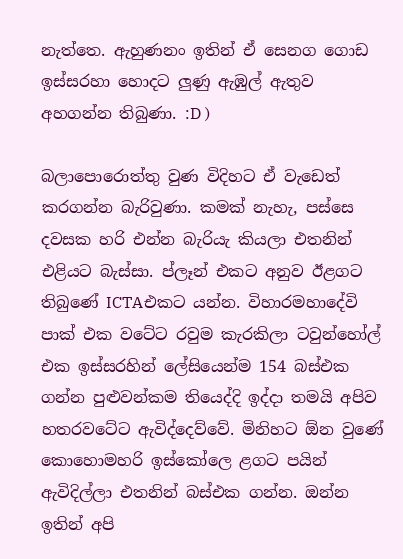නැත්තෙ. ඇහුණනං ඉතින් ඒ සෙනග ගොඩ ඉස්සරහා හොදට ලුණු ඇඹුල් ඇතුව අහගන්න තිබුණා. :D )

බලාපොරොත්තු වුණ විදිහට ඒ වැඩෙත් කරගන්න බැරිවුණා. කමක් නැහැ, පස්සෙ දවසක හරි එන්න බැරියැ කියලා එතනින් එළියට බැස්සා. ප්ලෑන් එකට අනුව ඊළගට තිබුණේ ICTAඑකට යන්න. විහාරමහාදේවි පාක් එක වටේට රවුම කැරකිලා ටවුන්හෝල් එක ඉස්සරහින් ලේසියෙන්ම 154 බස්එක ගන්න පුළුවන්කම තියෙද්දි ඉද්දා තමයි අපිව හතරවටේට ඇවිද්දෙව්වේ. මිනිහට ඕන වුණේ කොහොමහරි ඉස්කෝලෙ ළගට පයින් ඇවිදිල්ලා එතනින් බස්එක ගන්න. ඔන්න ඉතින් අපි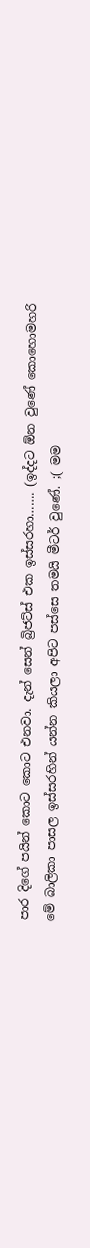පාර දිගේ පයින් කොට කොට එනවා. දැන් සෙන් බ්‍රිජට්ස් එක ඉස්සරහා……. (ඉද්දට ඕන වුණේ කොහොමහරි මේ බාලිකා පාසල ඉස්සරහින් යන්න කියලා අපිට පස්සෙ තමයි මීටර් වුණේ. ;( මම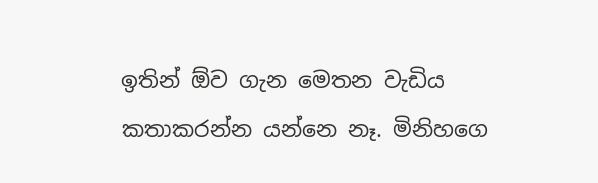ඉතින් ඕව ගැන මෙතන වැඩිය කතාකරන්න යන්නෙ නෑ. මිනිහගෙ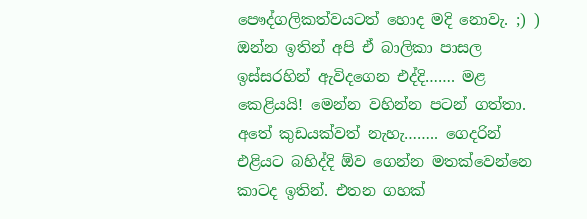පෞද්ගලිකත්වයටත් හොද මදි නොවැ. ;) ) ඔන්න ඉතින් අපි ඒ බාලිකා පාසල ඉස්සරහින් ඇවිදගෙන එද්දි……. මළ කෙළියයි! මෙන්න වහින්න පටන් ගත්තා. අතේ කුඩයක්වත් නැහැ…….. ගෙදරින් එළියට බහිද්දි ඕව ගෙන්න මතක්වෙන්නෙ කාටද ඉතින්. එතන ගහක්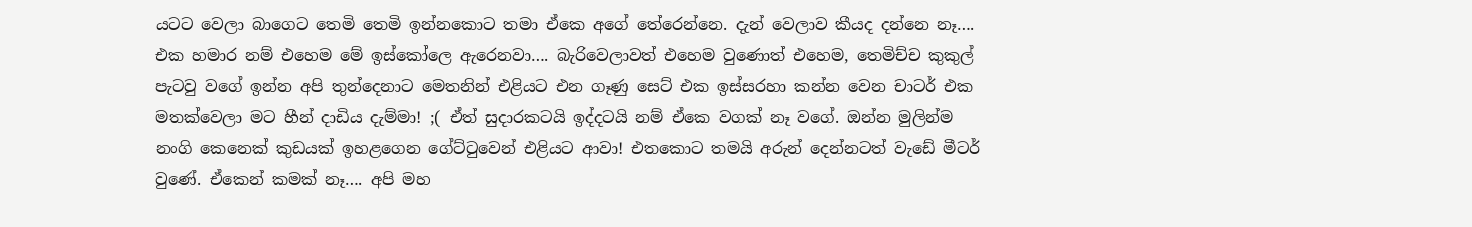යටට වෙලා බාගෙට තෙමි තෙමි ඉන්නකොට තමා ඒකෙ අගේ තේරෙන්නෙ. දැන් වෙලාව කීයද දන්නෙ නෑ…. එක හමාර නම් එහෙම මේ ඉස්කෝලෙ ඇරෙනවා…. බැරිවෙලාවත් එහෙම වුණොත් එහෙම, තෙමිච්ච කුකුල් පැටවු වගේ ඉන්න අපි තුන්දෙනාට මෙතනින් එළියට එන ගෑණු සෙට් එක ඉස්සරහා කන්න වෙන චාටර් එක මතක්වෙලා මට හීන් දාඩිය දැම්මා! ;( ඒත් සුදාරකටයි ඉද්දටයි නම් ඒකෙ වගක් නෑ වගේ. ඔන්න මුලින්ම නංගි කෙනෙක් කුඩයක් ඉහළගෙන ගේට්ටුවෙන් එළියට ආවා! එතකොට තමයි අරුන් දෙන්නටත් වැඩේ මීටර් වුණේ. ඒකෙන් කමක් නෑ…. අපි මහ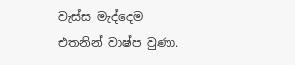වැස්ස මැද්දෙම එතනින් වාෂ්ප වුණා.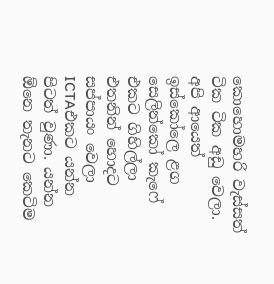කොහොමහරි වැස්සත් ටික ටික අඩු වෙලා. අපි ආයෙත් ඉස්කෝලෙ ළග සෙලින්කෝ කැෆේ එකට ගිහිල්ලා එතනින් හොදට සප්පායං වෙලා ICTAඑකට යන්න පිටත් වුණා. යන්න ඕනෙ තැනට කෙටිම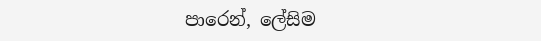පාරෙන්, ලේසිම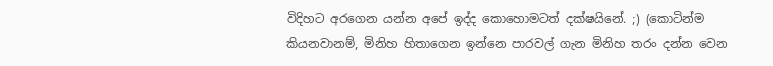විදිහට අරගෙන යන්න අපේ ඉද්ද කොහොමටත් දක්ෂයිනේ. ;) (කොටින්ම කියනවානම්, මිනිහ හිතාගෙන ඉන්නෙ පාරවල් ගැන මිනිහ තරං දන්න වෙන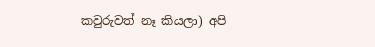කවුරුවත් නෑ කියලා) අපි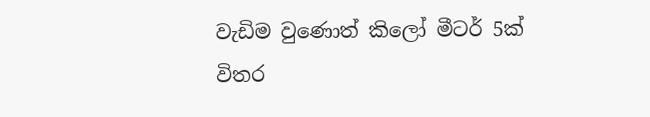වැඩිම වුණොත් කිලෝ මීටර් 5ක් විතර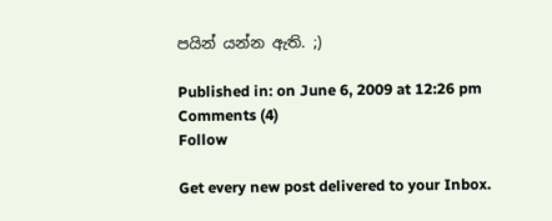පයින් යන්න ඇති. ;)

Published in: on June 6, 2009 at 12:26 pm  Comments (4)
Follow

Get every new post delivered to your Inbox.